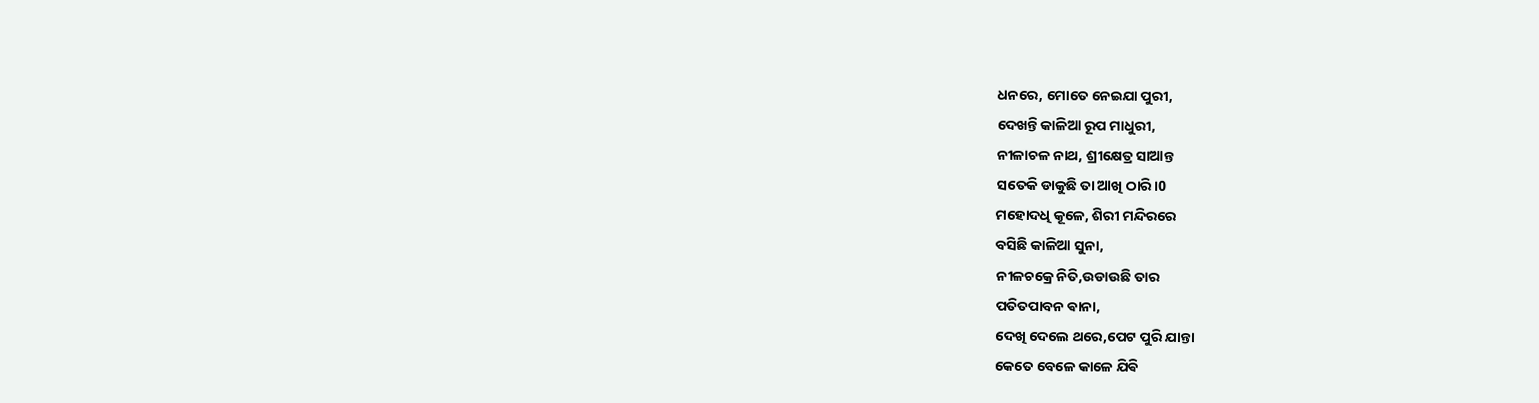ଧନରେ, ମୋତେ ନେଇଯା ପୁରୀ,
ଦେଖନ୍ତି କାଳିଆ ରୂପ ମାଧୁରୀ,
ନୀଳାଚଳ ନାଥ, ଶ୍ରୀକ୍ଷେତ୍ର ସାଆନ୍ତ
ସତେକି ଡାକୁଛି ତା ଆଖି ଠାରି।0
ମହୋଦଧି କୂଳେ, ଶିରୀ ମନ୍ଦିରରେ
ବସିଛି କାଳିଆ ସୁନା,
ନୀଳଚକ୍ରେ ନିତି,ଉଡାଉଛି ତାର
ପତିତପାବନ ଵାନା,
ଦେଖି ଦେଲେ ଥରେ,ପେଟ ପୁରି ଯାନ୍ତା
କେତେ ବେଳେ କାଳେ ଯିଵି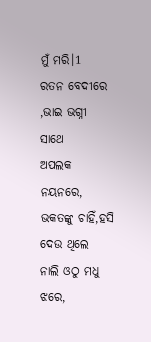ମୁଁ ମରି।1
ରତନ ବେଦୀରେ ,ଭାଇ ଭଗ୍ନୀ ସାଥେ
ଅପଲକ ନୟନରେ,
ଭକତଙ୍କୁ ଚାହିଁ,ହସି ଦେଉ ଥିଲେ
ନାଲି ଓଠୁ ମଧୁ ଝରେ,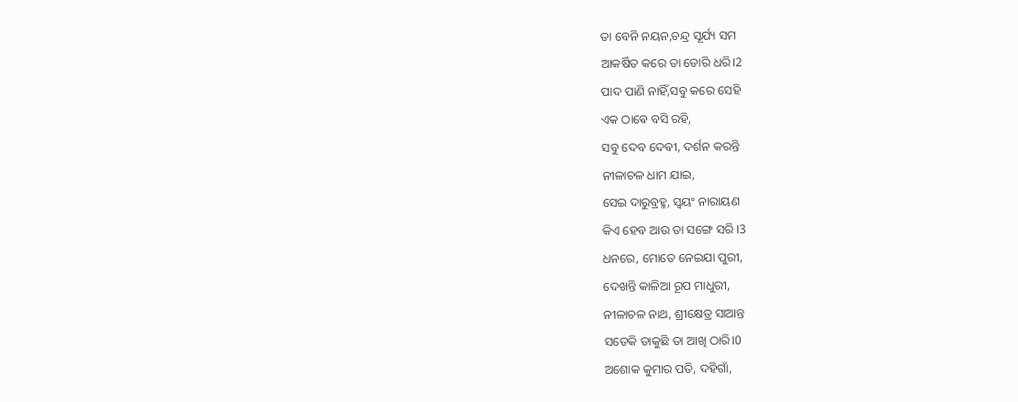ତା ବେନି ନୟନ,ଚନ୍ଦ୍ର ସୂର୍ଯ୍ୟ ସମ
ଆକର୍ଷିତ କରେ ତା ଡୋରି ଧରି।2
ପାଦ ପାଣି ନାହିଁ,ସବୁ କରେ ସେହି
ଏକ ଠାଵେ ବସି ରହି,
ସବୁ ଦେବ ଦେଵୀ, ଦର୍ଶନ କରନ୍ତି
ନୀଳାଚଳ ଧାମ ଯାଇ,
ସେଇ ଦାରୁବ୍ରହ୍ମ, ସ୍ଵୟଂ ନାରାୟଣ
କିଏ ହେବ ଆଉ ତା ସଙ୍ଗେ ସରି ।3
ଧନରେ, ମୋତେ ନେଇଯା ପୁରୀ,
ଦେଖନ୍ତି କାଳିଆ ରୂପ ମାଧୁରୀ,
ନୀଳାଚଳ ନାଥ, ଶ୍ରୀକ୍ଷେତ୍ର ସାଆନ୍ତ
ସତେକି ଡାକୁଛି ତା ଆଖି ଠାରି।0
ଅଶୋକ କୁମାର ପତି, ଦହିଗାଁ,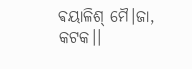ଵୟାଳିଶ୍ ମୈ।ଜା, କଟକ।।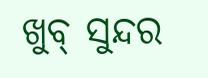ଖୁବ୍ ସୁନ୍ଦର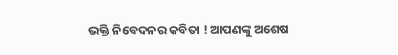ଭକ୍ତି ନିବେଦନର କବିତା ! ଆପଣଙ୍କୁ ଅଶେଷ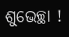ଶୁଭେଚ୍ଛା !